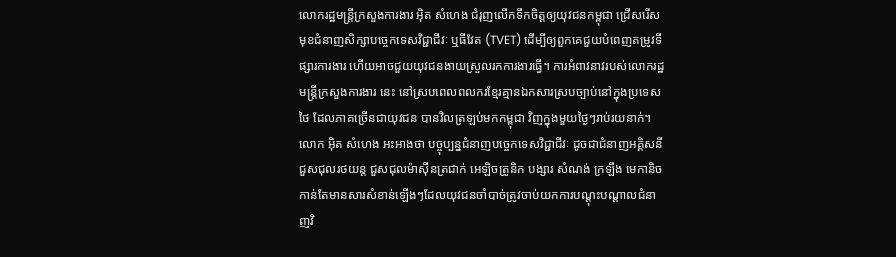លោករដ្ឋមន្ត្រីក្រសួងការងារ អ៊ិត សំហេង ជំរុញលើកទឹកចិត្តឲ្យយុវជនកម្ពុជា ជ្រើសរើសមុខជំនាញសិក្សាបច្ចេកទេសវិជ្ជាជីវៈ ឬធីវែត (TVET) ដើម្បីឲ្យពួកគេជួយបំពេញតម្រូវទីផ្សារការងារ ហើយអាចជួយយុវជនងាយស្រួលរកការងារធ្វើ។ ការអំពាវនាវរបស់លោករដ្ឋមន្ត្រីក្រសួងការងារ នេះ នៅស្របពេលពលករខ្មែរគ្មានឯកសារស្របច្បាប់នៅក្នុងប្រទេសថៃ ដែលភាគច្រើនជាយុវជន បានវិលត្រឡប់មកកម្ពុជា វិញក្នុងមួយថ្ងៃៗរាប់រយនាក់។
លោក អ៊ិត សំហេង អះអាងថា បច្ចុប្បន្នជំនាញបច្ចេកទេសវិជ្ជាជីវៈ ដូចជាជំនាញអគ្គិសនី ជួសជុលរថយន្ត ជួសជុលម៉ាស៊ីនត្រជាក់ អេឡិចត្រូនិក បង្សារ សំណង់ ក្រឡឹង មេកានិច កាន់តែមានសារសំខាន់ឡើងៗដែលយុវជនចាំបាច់ត្រូវចាប់យកការបណ្ដុះបណ្ដាលជំនាញវិ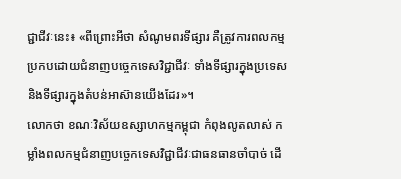ជ្ជាជីវៈនេះ៖ «ពីព្រោះអីថា សំណូមពរទីផ្សារ គឺត្រូវការពលកម្មប្រកបដោយជំនាញបច្ចេកទេសវិជ្ជាជីវៈ ទាំងទីផ្សារក្នុងប្រទេស និងទីផ្សារក្នុងតំបន់អាស៊ានយើងដែរ»។
លោកថា ខណៈវិស័យឧស្សាហកម្មកម្ពុជា កំពុងលូតលាស់ កម្លាំងពលកម្មជំនាញបច្ចេកទេសវិជ្ជាជីវៈជាធនធានចាំបាច់ ដើ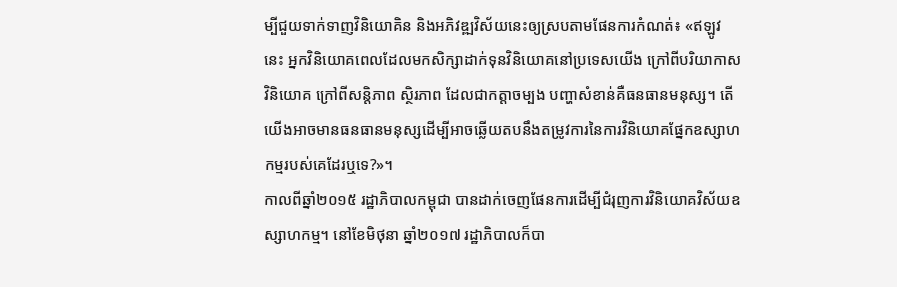ម្បីជួយទាក់ទាញវិនិយោគិន និងអភិវឌ្ឍវិស័យនេះឲ្យស្របតាមផែនការកំណត់៖ «ឥឡូវនេះ អ្នកវិនិយោគពេលដែលមកសិក្សាដាក់ទុនវិនិយោគនៅប្រទេសយើង ក្រៅពីបរិយាកាសវិនិយោគ ក្រៅពីសន្តិភាព ស្ថិរភាព ដែលជាកត្តាចម្បង បញ្ហាសំខាន់គឺធនធានមនុស្ស។ តើយើងអាចមានធនធានមនុស្សដើម្បីអាចឆ្លើយតបនឹងតម្រូវការនៃការវិនិយោគផ្នែកឧស្សាហកម្មរបស់គេដែរឬទេ?»។
កាលពីឆ្នាំ២០១៥ រដ្ឋាភិបាលកម្ពុជា បានដាក់ចេញផែនការដើម្បីជំរុញការវិនិយោគវិស័យឧស្សាហកម្ម។ នៅខែមិថុនា ឆ្នាំ២០១៧ រដ្ឋាភិបាលក៏បា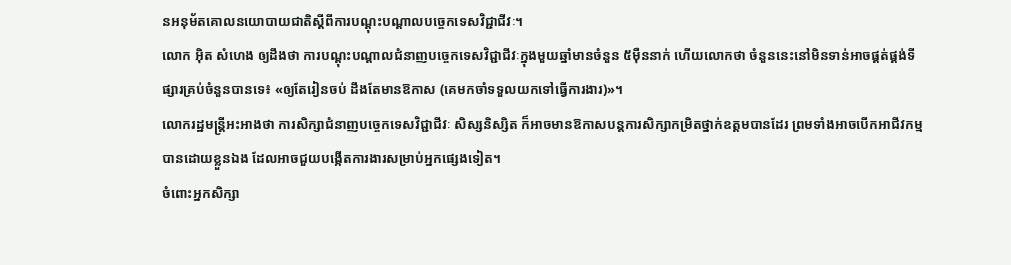នអនុម័តគោលនយោបាយជាតិស្ដីពីការបណ្តុះបណ្តាលបច្ចេកទេសវិជ្ជាជីវៈ។
លោក អ៊ិត សំហេង ឲ្យដឹងថា ការបណ្តុះបណ្តាលជំនាញបច្ចេកទេសវិជ្ជាជីវៈក្នុងមួយឆ្នាំមានចំនួន ៥ម៉ឺននាក់ ហើយលោកថា ចំនួននេះនៅមិនទាន់អាចផ្គត់ផ្គង់ទីផ្សារគ្រប់ចំនួនបានទេ៖ «ឲ្យតែរៀនចប់ ដឹងតែមានឱកាស (គេមកចាំទទួលយកទៅធ្វើការងារ)»។
លោករដ្ឋមន្ត្រីអះអាងថា ការសិក្សាជំនាញបច្ចេកទេសវិជ្ជាជីវៈ សិស្សនិស្សិត ក៏អាចមានឱកាសបន្តការសិក្សាកម្រិតថ្នាក់ឧត្តមបានដែរ ព្រមទាំងអាចបើកអាជីវកម្មបានដោយខ្លួនឯង ដែលអាចជួយបង្កើតការងារសម្រាប់អ្នកផ្សេងទៀត។
ចំពោះអ្នកសិក្សា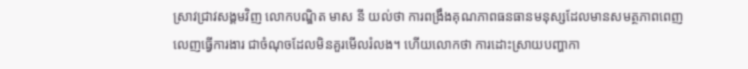ស្រាវជ្រាវសង្គមវិញ លោកបណ្ឌិត មាស នី យល់ថា ការពង្រឹងគុណភាពធនធានមនុស្សដែលមានសមត្ថភាពពេញលេញធ្វើការងារ ជាចំណុចដែលមិនគួរមើលរំលង។ ហើយលោកថា ការដោះស្រាយបញ្ហាកា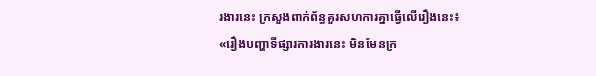រងារនេះ ក្រសួងពាក់ព័ន្ធគួរសហការគ្នាធ្វើលើរឿងនេះ៖ «រឿងបញ្ហាទីផ្សារការងារនេះ មិនមែនក្រ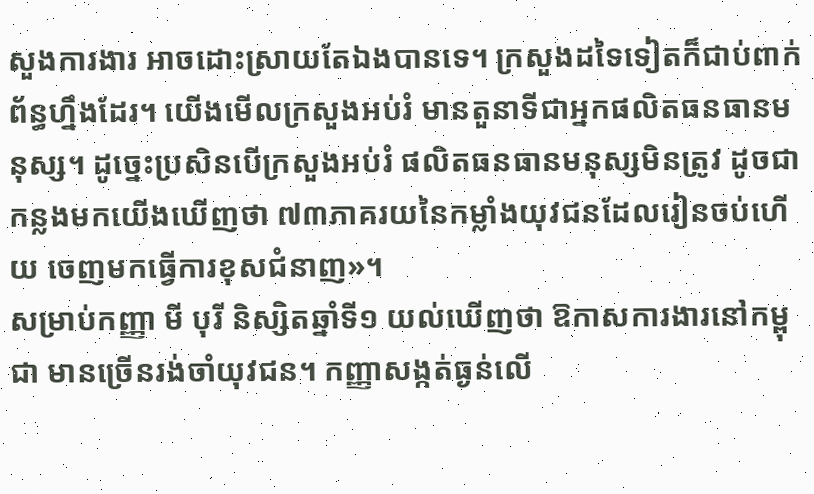សួងការងារ អាចដោះស្រាយតែឯងបានទេ។ ក្រសួងដទៃទៀតក៏ជាប់ពាក់ព័ន្ធហ្នឹងដែរ។ យើងមើលក្រសួងអប់រំ មានតួនាទីជាអ្នកផលិតធនធានមនុស្ស។ ដូច្នេះប្រសិនបើក្រសួងអប់រំ ផលិតធនធានមនុស្សមិនត្រូវ ដូចជាកន្លងមកយើងឃើញថា ៧៣ភាគរយនៃកម្លាំងយុវជនដែលរៀនចប់ហើយ ចេញមកធ្វើការខុសជំនាញ»។
សម្រាប់កញ្ញា មី បុរី និស្សិតឆ្នាំទី១ យល់ឃើញថា ឱកាសការងារនៅកម្ពុជា មានច្រើនរង់ចាំយុវជន។ កញ្ញាសង្កត់ធ្ងន់លើ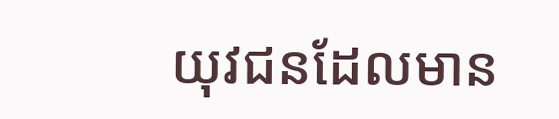យុវជនដែលមាន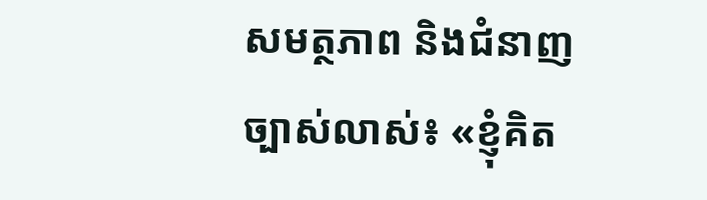សមត្ថភាព និងជំនាញច្បាស់លាស់៖ «ខ្ញុំគិត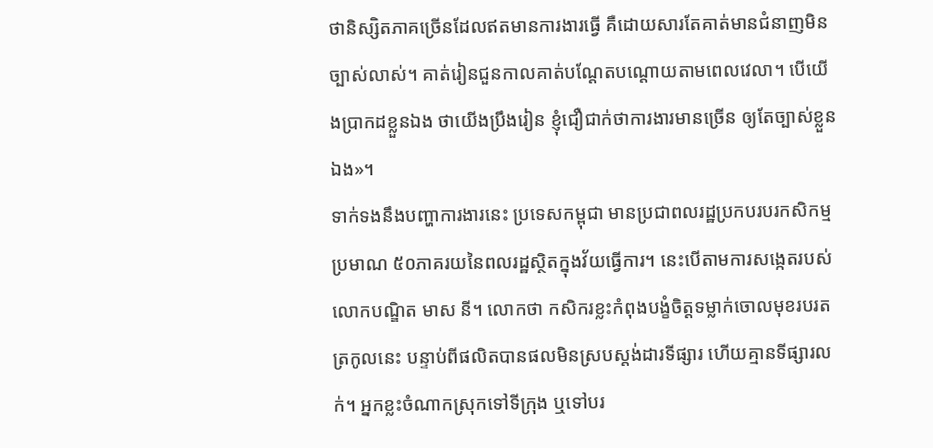ថានិស្សិតភាគច្រើនដែលឥតមានការងារធ្វើ គឺដោយសារតែគាត់មានជំនាញមិនច្បាស់លាស់។ គាត់រៀនជួនកាលគាត់បណ្តែតបណ្តោយតាមពេលវេលា។ បើយើងប្រាកដខ្លួនឯង ថាយើងប្រឹងរៀន ខ្ញុំជឿជាក់ថាការងារមានច្រើន ឲ្យតែច្បាស់ខ្លួនឯង»។
ទាក់ទងនឹងបញ្ហាការងារនេះ ប្រទេសកម្ពុជា មានប្រជាពលរដ្ឋប្រកបរបរកសិកម្មប្រមាណ ៥០ភាគរយនៃពលរដ្ឋស្ថិតក្នុងវ័យធ្វើការ។ នេះបើតាមការសង្កេតរបស់លោកបណ្ឌិត មាស នី។ លោកថា កសិករខ្លះកំពុងបង្ខំចិត្តទម្លាក់ចោលមុខរបរតត្រកូលនេះ បន្ទាប់ពីផលិតបានផលមិនស្របស្តង់ដារទីផ្សារ ហើយគ្មានទីផ្សារលក់។ អ្នកខ្លះចំណាកស្រុកទៅទីក្រុង ឬទៅបរ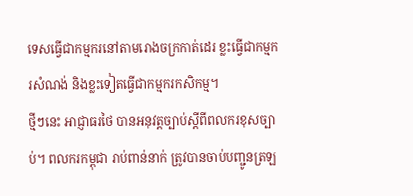ទេសធ្វើជាកម្មករនៅតាមរោងចក្រកាត់ដេរ ខ្លះធ្វើជាកម្មករសំណង់ និងខ្លះទៀតធ្វើជាកម្មករកសិកម្ម។
ថ្មីៗនេះ អាជ្ញាធរថៃ បានអនុវត្តច្បាប់ស្ដីពីពលករខុសច្បាប់។ ពលករកម្ពុជា រាប់ពាន់នាក់ ត្រូវបានចាប់បញ្ជូនត្រឡ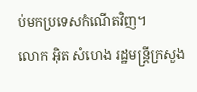ប់មកប្រទេសកំណើតវិញ។
លោក អ៊ិត សំហេង រដ្ឋមន្ត្រីក្រសួង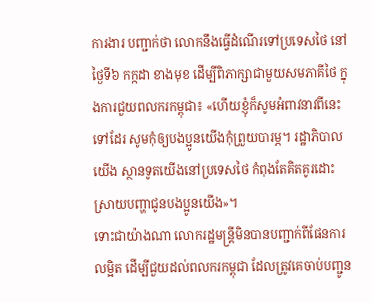ការងារ បញ្ជាក់ថា លោកនឹងធ្វើដំណើរទៅប្រទេសថៃ នៅថ្ងៃទី៦ កក្កដា ខាងមុខ ដើម្បីពិភាក្សាជាមួយសមភាគីថៃ ក្នុងការជួយពលករកម្ពុជា៖ «ហើយខ្ញុំក៏សូមអំពាវនាវពីនេះទៅដែរ សូមកុំឲ្យបងប្អូនយើងកុំព្រួយបារម្ភ។ រដ្ឋាភិបាលយើង ស្ថានទូតយើងនៅប្រទេសថៃ កំពុងតែគិតគូរដោះស្រាយបញ្ហាជូនបងប្អូនយើង»។
ទោះជាយ៉ាងណា លោករដ្ឋមន្ត្រីមិនបានបញ្ជាក់ពីផែនការលម្អិត ដើម្បីជួយដល់ពលករកម្ពុជា ដែលត្រូវគេចាប់បញ្ជូន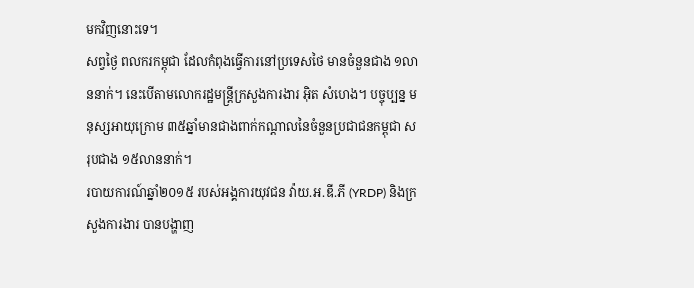មកវិញនោះទេ។
សព្វថ្ងៃ ពលករកម្ពុជា ដែលកំពុងធ្វើការនៅប្រទេសថៃ មានចំនួនជាង ១លាននាក់។ នេះបើតាមលោករដ្ឋមន្ត្រីក្រសួងការងារ អ៊ិត សំហេង។ បច្ចុប្បន្ន មនុស្សអាយុក្រោម ៣៥ឆ្នាំមានជាងពាក់កណ្ដាលនៃចំនួនប្រជាជនកម្ពុជា សរុបជាង ១៥លាននាក់។
របាយការណ៍ឆ្នាំ២០១៥ របស់អង្គការយុវជន វ៉ាយ.អ.ឌី.ភី (YRDP) និងក្រសួងការងារ បានបង្ហាញ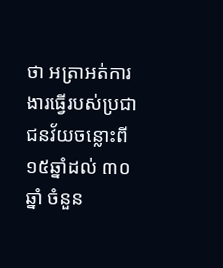ថា អត្រាអត់ការងារធ្វើរបស់ប្រជាជនវ័យចន្លោះពី ១៥ឆ្នាំដល់ ៣០ឆ្នាំ ចំនួន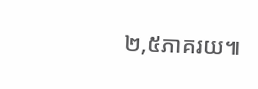២,៥ភាគរយ៕